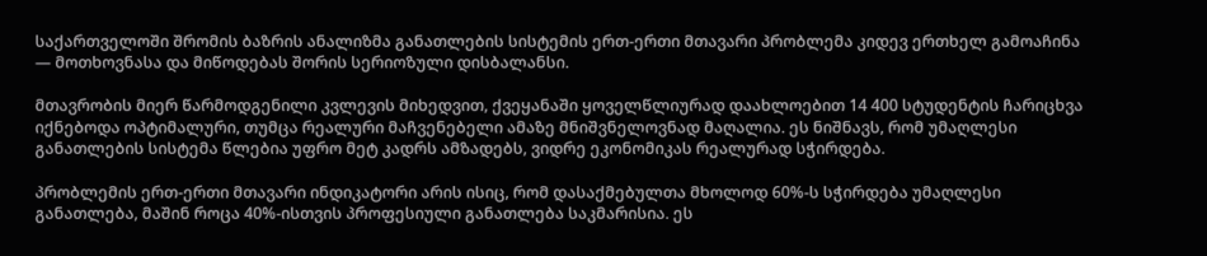საქართველოში შრომის ბაზრის ანალიზმა განათლების სისტემის ერთ-ერთი მთავარი პრობლემა კიდევ ერთხელ გამოაჩინა — მოთხოვნასა და მიწოდებას შორის სერიოზული დისბალანსი.

მთავრობის მიერ წარმოდგენილი კვლევის მიხედვით, ქვეყანაში ყოველწლიურად დაახლოებით 14 400 სტუდენტის ჩარიცხვა იქნებოდა ოპტიმალური, თუმცა რეალური მაჩვენებელი ამაზე მნიშვნელოვნად მაღალია. ეს ნიშნავს, რომ უმაღლესი განათლების სისტემა წლებია უფრო მეტ კადრს ამზადებს, ვიდრე ეკონომიკას რეალურად სჭირდება.

პრობლემის ერთ-ერთი მთავარი ინდიკატორი არის ისიც, რომ დასაქმებულთა მხოლოდ 60%-ს სჭირდება უმაღლესი განათლება, მაშინ როცა 40%-ისთვის პროფესიული განათლება საკმარისია. ეს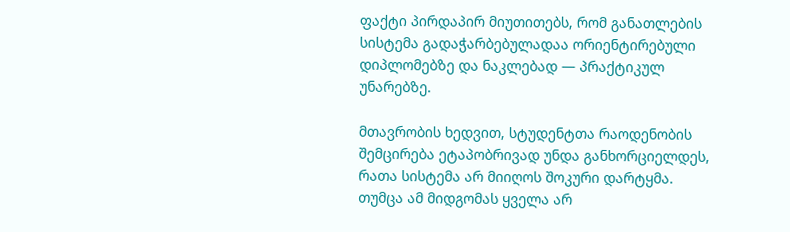ფაქტი პირდაპირ მიუთითებს, რომ განათლების სისტემა გადაჭარბებულადაა ორიენტირებული დიპლომებზე და ნაკლებად — პრაქტიკულ უნარებზე.

მთავრობის ხედვით, სტუდენტთა რაოდენობის შემცირება ეტაპობრივად უნდა განხორციელდეს, რათა სისტემა არ მიიღოს შოკური დარტყმა. თუმცა ამ მიდგომას ყველა არ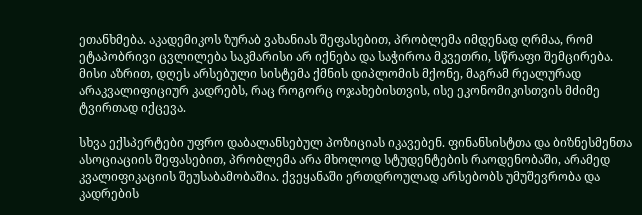ეთანხმება. აკადემიკოს ზურაბ ვახანიას შეფასებით, პრობლემა იმდენად ღრმაა, რომ ეტაპობრივი ცვლილება საკმარისი არ იქნება და საჭიროა მკვეთრი, სწრაფი შემცირება. მისი აზრით, დღეს არსებული სისტემა ქმნის დიპლომის მქონე, მაგრამ რეალურად არაკვალიფიციურ კადრებს, რაც როგორც ოჯახებისთვის, ისე ეკონომიკისთვის მძიმე ტვირთად იქცევა.

სხვა ექსპერტები უფრო დაბალანსებულ პოზიციას იკავებენ. ფინანსისტთა და ბიზნესმენთა ასოციაციის შეფასებით, პრობლემა არა მხოლოდ სტუდენტების რაოდენობაში, არამედ კვალიფიკაციის შეუსაბამობაშია. ქვეყანაში ერთდროულად არსებობს უმუშევრობა და კადრების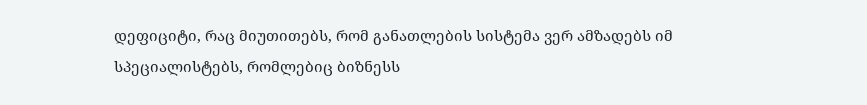დეფიციტი, რაც მიუთითებს, რომ განათლების სისტემა ვერ ამზადებს იმ სპეციალისტებს, რომლებიც ბიზნესს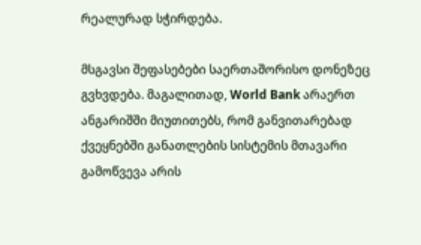რეალურად სჭირდება.

მსგავსი შეფასებები საერთაშორისო დონეზეც გვხვდება. მაგალითად, World Bank არაერთ ანგარიშში მიუთითებს, რომ განვითარებად ქვეყნებში განათლების სისტემის მთავარი გამოწვევა არის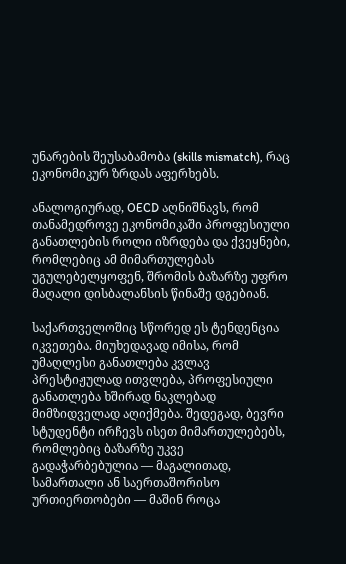უნარების შეუსაბამობა (skills mismatch), რაც ეკონომიკურ ზრდას აფერხებს.

ანალოგიურად, OECD აღნიშნავს, რომ თანამედროვე ეკონომიკაში პროფესიული განათლების როლი იზრდება და ქვეყნები, რომლებიც ამ მიმართულებას უგულებელყოფენ, შრომის ბაზარზე უფრო მაღალი დისბალანსის წინაშე დგებიან.

საქართველოშიც სწორედ ეს ტენდენცია იკვეთება. მიუხედავად იმისა, რომ უმაღლესი განათლება კვლავ პრესტიჟულად ითვლება, პროფესიული განათლება ხშირად ნაკლებად მიმზიდველად აღიქმება. შედეგად, ბევრი სტუდენტი ირჩევს ისეთ მიმართულებებს, რომლებიც ბაზარზე უკვე გადაჭარბებულია — მაგალითად, სამართალი ან საერთაშორისო ურთიერთობები — მაშინ როცა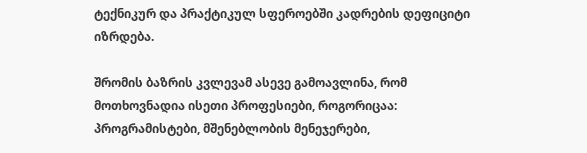ტექნიკურ და პრაქტიკულ სფეროებში კადრების დეფიციტი იზრდება.

შრომის ბაზრის კვლევამ ასევე გამოავლინა, რომ მოთხოვნადია ისეთი პროფესიები, როგორიცაა: პროგრამისტები, მშენებლობის მენეჯერები,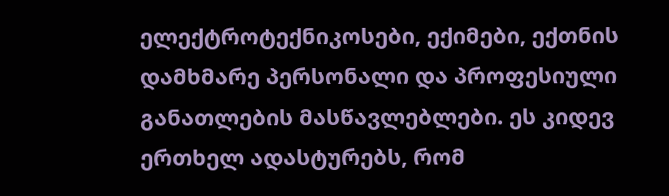ელექტროტექნიკოსები, ექიმები, ექთნის დამხმარე პერსონალი და პროფესიული განათლების მასწავლებლები. ეს კიდევ ერთხელ ადასტურებს, რომ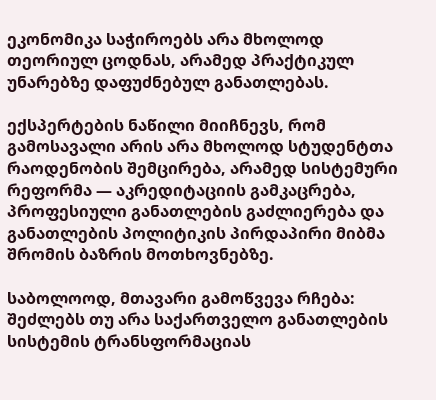ეკონომიკა საჭიროებს არა მხოლოდ თეორიულ ცოდნას, არამედ პრაქტიკულ უნარებზე დაფუძნებულ განათლებას.

ექსპერტების ნაწილი მიიჩნევს, რომ გამოსავალი არის არა მხოლოდ სტუდენტთა რაოდენობის შემცირება, არამედ სისტემური რეფორმა — აკრედიტაციის გამკაცრება, პროფესიული განათლების გაძლიერება და განათლების პოლიტიკის პირდაპირი მიბმა შრომის ბაზრის მოთხოვნებზე.

საბოლოოდ, მთავარი გამოწვევა რჩება: შეძლებს თუ არა საქართველო განათლების სისტემის ტრანსფორმაციას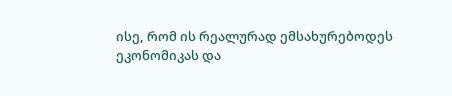ისე, რომ ის რეალურად ემსახურებოდეს ეკონომიკას და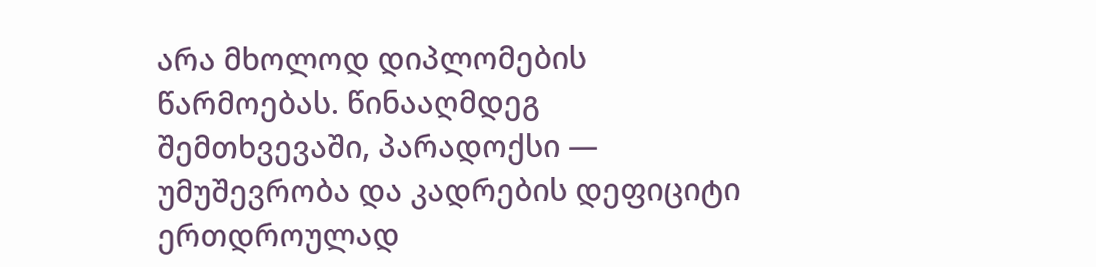არა მხოლოდ დიპლომების წარმოებას. წინააღმდეგ შემთხვევაში, პარადოქსი — უმუშევრობა და კადრების დეფიციტი ერთდროულად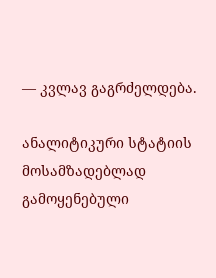— კვლავ გაგრძელდება.

ანალიტიკური სტატიის მოსამზადებლად გამოყენებული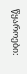წყაროები: